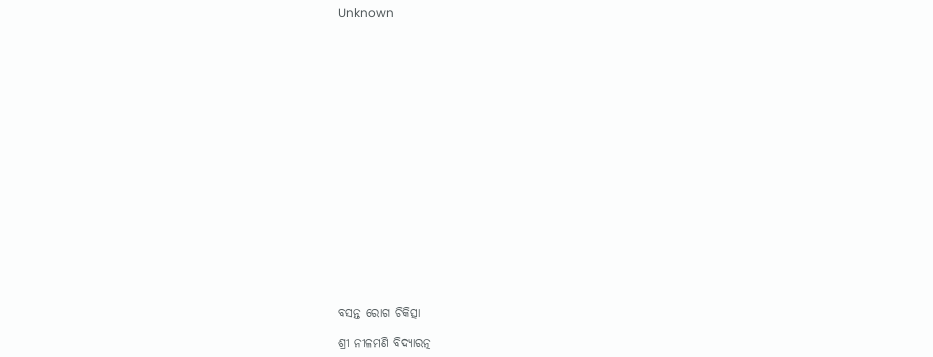Unknown



















ବସନ୍ତ ରୋଗ ଚିକିତ୍ସା

ଶ୍ରୀ ନୀଳମଣି ବିଦ୍ୟାରତ୍ନ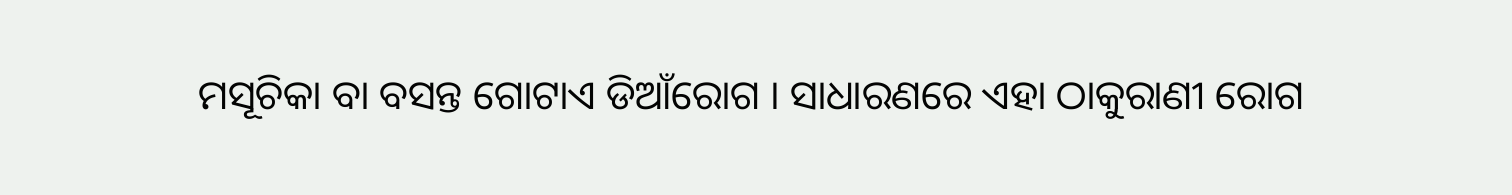ମସୂଚିକା ବା ବସନ୍ତ ଗୋଟାଏ ଡିଆଁରୋଗ । ସାଧାରଣରେ ଏହା ଠାକୁରାଣୀ ରୋଗ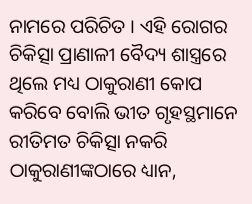ନାମରେ ପରିଚିତ । ଏହି ରୋଗର ଚିକିତ୍ସା ପ୍ରାଣାଳୀ ବୈଦ୍ୟ ଶାସ୍ତ୍ରରେ ଥିଲେ ମଧ୍ୟ ଠାକୁରାଣୀ କୋପ କରିବେ ବୋଲି ଭୀତ ଗୃହସ୍ଥମାନେ ରୀତିମତ ଚିକିତ୍ସା ନକରି ଠାକୁରାଣୀଙ୍କଠାରେ ଧ୍ୟାନ,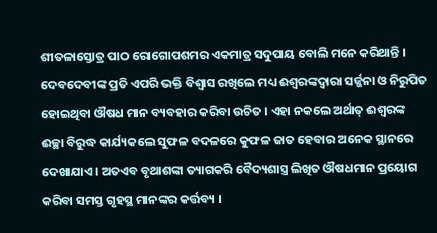ଶୀତଳାସ୍ତୋତ୍ର ପାଠ ରୋଗୋପଶମର ଏକମାତ୍ର ସଦୁପାୟ ବୋଲି ମନେ କରିଥାନ୍ତି । ଦେବଦେବୀଙ୍କ ପ୍ରତି ଏପରି ଭକ୍ତି ବିଶ୍ୱାସ ରଖିଲେ ମଧ୍ୟ ଈଶ୍ୱରଙ୍କଦ୍ୱାରା ସର୍ଜ୍ଜନା ଓ ନିରୁପିତ ହୋଇଥିବା ଔଷଧ ମାନ ବ୍ୟବହାର କରିବା ଉଚିତ । ଏହା ନକଲେ ଅର୍ଥାତ୍‌ ଈଶ୍ୱରଙ୍କ ଈଚ୍ଛା ବିରୁଦ୍ଧ କାର୍ଯ୍ୟକଲେ ସୁଫଳ ବଦଳରେ କୁଫଳ ଜାତ ହେବାର ଅନେକ ସ୍ଥାନରେ ଦେଖାଯାଏ । ଅତଏବ ବୃଥାଶଙ୍କା ତ୍ୟାଗକରି ବୈଦ୍ୟଶାସ୍ତ୍ର ଲିଖିତ ଔଷଧମାନ ପ୍ରୟୋଗ କରିବା ସମସ୍ତ ଗୃହସ୍ଥ ମାନଙ୍କର କର୍ତ୍ତବ୍ୟ ।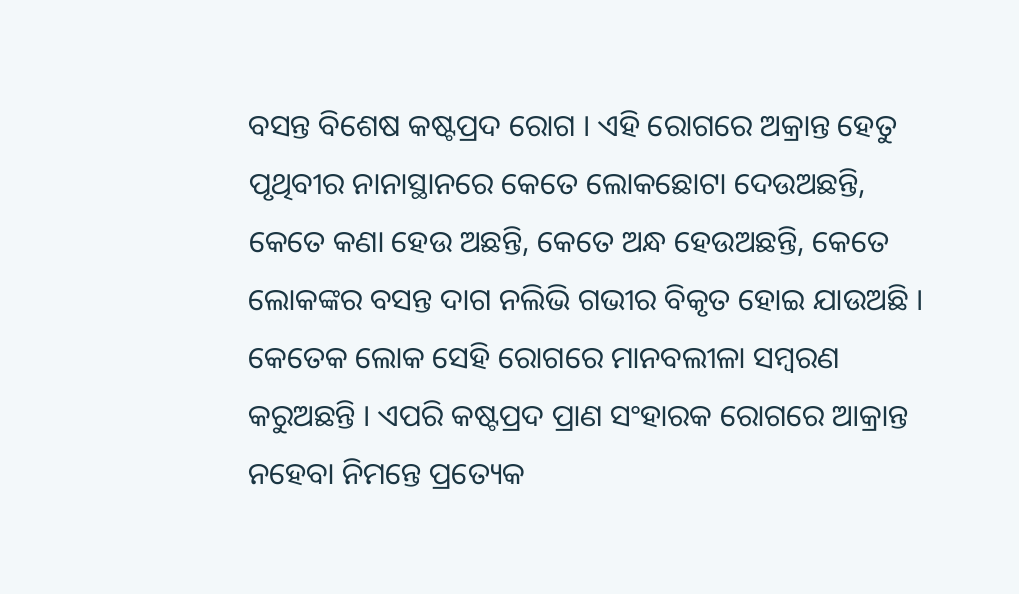ବସନ୍ତ ବିଶେଷ କଷ୍ଟପ୍ରଦ ରୋଗ । ଏହି ରୋଗରେ ଅକ୍ରାନ୍ତ ହେତୁ ପୃଥିବୀର ନାନାସ୍ଥାନରେ କେତେ ଲୋକଛୋଟା ଦେଉଅଛନ୍ତି, କେତେ କଣା ହେଉ ଅଛନ୍ତି, କେତେ ଅନ୍ଧ ହେଉଅଛନ୍ତି, କେତେ ଲୋକଙ୍କର ବସନ୍ତ ଦାଗ ନଲିଭି ଗଭୀର ବିକୃତ ହୋଇ ଯାଉଅଛି । କେତେକ ଲୋକ ସେହି ରୋଗରେ ମାନବଲୀଳା ସମ୍ୱରଣ କରୁଅଛନ୍ତି । ଏପରି କଷ୍ଟପ୍ରଦ ପ୍ରାଣ ସଂହାରକ ରୋଗରେ ଆକ୍ରାନ୍ତ ନହେବା ନିମନ୍ତେ ପ୍ରତ୍ୟେକ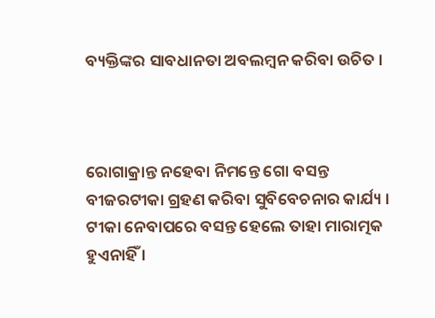ବ୍ୟକ୍ତିଙ୍କର ସାବଧାନତା ଅବଲମ୍ୱନ କରିବା ଉଚିତ ।



ରୋଗାକ୍ରାନ୍ତ ନହେବା ନିମନ୍ତେ ଗୋ ବସନ୍ତ ବୀଜରଟୀକା ଗ୍ରହଣ କରିବା ସୁବିବେଚନାର କାର୍ଯ୍ୟ । ଟୀକା ନେବାପରେ ବସନ୍ତ ହେଲେ ତାହା ମାରାତ୍ମକ ହୁଏନାହିଁ ।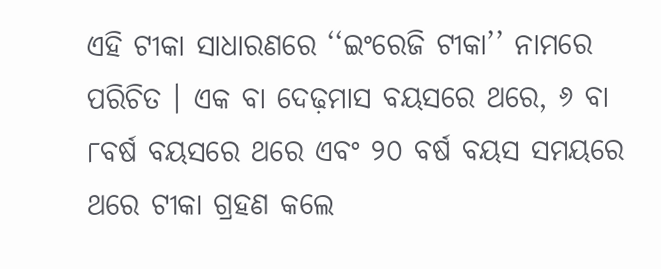ଏହି ଟୀକା ସାଧାରଣରେ ‘‘ଇଂରେଜି ଟୀକା’’ ନାମରେ ପରିଚିତ । ଏକ ବା ଦେଢ଼ମାସ ବୟସରେ ଥରେ, ୬ ବା ୮ବର୍ଷ ବୟସରେ ଥରେ ଏବଂ ୨୦ ବର୍ଷ ବୟସ ସମୟରେ ଥରେ ଟୀକା ଗ୍ରହଣ କଲେ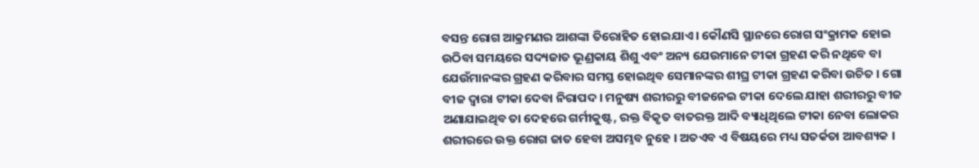ବସନ୍ତ ରୋଗ ଆକ୍ରମଣର ଆଶଙ୍କା ତିରୋହିତ ହୋଇଯାଏ । କୌଣସି ସ୍ଥାନରେ ରୋଗ ସଂକ୍ରାମକ ହୋଇ ଉଠିବା ସମୟରେ ସଦ୍ୟଜାତ ଭୂଣ୍ରକାୟ ଶିଶୁ ଏବଂ ଅନ୍ୟ ଯେଉମାନେ ଟୀକା ଗ୍ରହଣ କରି ନଥିବେ ବା ଯେଉଁମାନଙ୍କର ଗ୍ରହଣ କରିବାର ସମସ୍ତ ହୋଇଥିବ ସେମାନଙ୍କର ଶୀଘ୍ର ଟୀକା ଗ୍ରହଣ କରିବା ଉଚିତ । ଗୋ ବୀଜ ଦ୍ୱାରା ଟୀକା ଦେବା ନିରାପଦ । ମନୁଷ୍ୟ ଶରୀରରୁ ବୀଜନେଇ ଟୀକା ଦେଲେ ଯାହା ଶରୀରରୁ ବୀଜ ଅଣାଯାଇଥିବ ତା ଦେହରେ ଗର୍ମୀକୁଷ୍ଟ, ରକ୍ତ ବିକୃତ ବାତରକ୍ତ ଆଦି ବ୍ୟାଧିଥିଲେ ଟୀକା ନେବା ଲୋକର ଶରୀରରେ ଉକ୍ତ ରୋଗ ଜାତ ହେବା ଅସମ୍ଭବ ନୁହେ । ଅତଏବ ଏ ବିଷୟରେ ମଧ୍ୟ ସତର୍କତା ଆବଶ୍ୟକ ।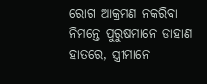ରୋଗ ଆକ୍ରମଣ ନକରିବା ନିମନ୍ତେ ପୁରୁଷମାନେ ଡାହାଣ ହାତରେ, ସ୍ତ୍ରୀମାନେ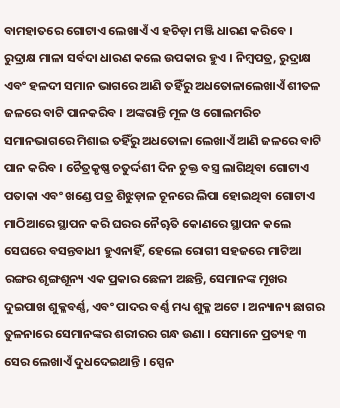ବାମହାତରେ ଗୋଟାଏ ଲେଖାଏଁ ଏ ହଚିଡ଼ା ମଞ୍ଜି ଧାରଣ କରିବେ । ରୁଦ୍ରାକ୍ଷ ମାଳା ସର୍ବଦା ଧାରଣ କଲେ ଉପକାର ହୁଏ । ନିମ୍ୱପତ୍ର, ରୁଦ୍ରାକ୍ଷ ଏବଂ ହଳଦୀ ସମାନ ଭାଗରେ ଆଣି ତହିଁରୁ ଅଧତୋଳାଲେଖାଏଁ ଶୀତଳ ଜଳରେ ବାଟି ପାନକରିବ । ଅଙ୍କରାନ୍ତି ମୂଳ ଓ ଗୋଲମରିଚ ସମାନଭାଗରେ ମିଶାଇ ତହିଁରୁ ଅଧତୋଳା ଲେଖାଏଁ ଆଣି ଜଳରେ ବାଟି ପାନ କରିବ । ଚୈତ୍ରକୃଷ୍ଣ ଚତୁର୍ଦ୍ଦଶୀ ଦିନ ଚୁକ୍ତ ବସ୍ତ୍ର ଲାଗିଥିବା ଗୋଟାଏ ପତାକା ଏବଂ ଖଣ୍ଡେ ପତ୍ର ଶିଝୁଡ଼ାଳ ଚୂନରେ ଲିପା ହୋଇଥିବା ଗୋଟାଏ ମାଠିଆରେ ସ୍ଥାପନ କରି ଘରର ନୈୠିତ କୋଣରେ ସ୍ଥାପନ କଲେ ସେଘରେ ବସନ୍ତବାଧୀ ହୁଏନାହିଁ, ହେଲେ ରୋଗୀ ସହଜରେ ମାଟିଆ ରଙ୍ଗର ଶୃଙ୍ଗଶୂନ୍ୟ ଏକ ପ୍ରକାର ଛେଳୀ ଅଛନ୍ତି, ସେମାନଙ୍କ ମୂଖର ଦୁଇପାଖ ଶୁକ୍ଳବର୍ଣ୍ଣ, ଏବଂ ପାଦର ବର୍ଣ୍ଣ ମଧ୍ୟ ଶୁକ୍ଳ ଅଟେ । ଅନ୍ୟାନ୍ୟ ଛାଗର ତୁଳନାରେ ସେମାନଙ୍କର ଶରୀରର ଗନ୍ଧ ଉଣା । ସେମାନେ ପ୍ରତ୍ୟହ ୩ ସେର ଲେଖାଏଁ ଦୁଧଦେଇଥାନ୍ତି । ସ୍ପେନ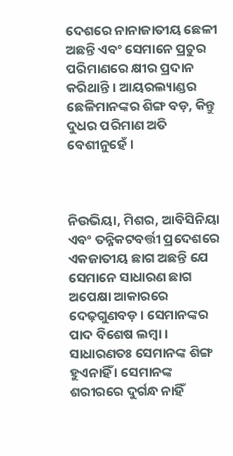ଦେଶରେ ନାନାଜାତୀୟ ଛେଳୀ ଅଛନ୍ତି ଏବଂ ସେମାନେ ପ୍ରଚୁର ପରିମାଣରେ କ୍ଷୀର ପ୍ରଦାନ କରିଥାନ୍ତି । ଆୟରଲ୍ୟାଣ୍ଡର ଛେଳିମାନଙ୍କର ଶିଙ୍ଗ ବଡ଼, କିନ୍ତୁ ଦୁଧର ପରିମାଣ ଅତି ବେଶୀନୁହେଁ ।



ନିଉଭିୟା, ମିଶର, ଆବିସିନିୟା ଏବଂ ତନ୍ନିକଟବର୍ତ୍ତୀ ପ୍ରଦେଶରେ ଏକଜାତୀୟ ଛାଗ ଅଛନ୍ତି ଯେ ସେମାନେ ସାଧାରଣ ଛାଗ ଅପେକ୍ଷା ଆକାରରେ ଦେଢ଼ଗୁଣବଡ଼ । ସେମାନଙ୍କର ପାଦ ବିଶେଷ ଲମ୍ୱା । ସାଧାରଣତଃ ସେମାନଙ୍କ ଶିଙ୍ଗ ହୁଏନାହିଁ । ସେମାନଙ୍କ ଶରୀରରେ ଦୁର୍ଗନ୍ଧ ନାହିଁ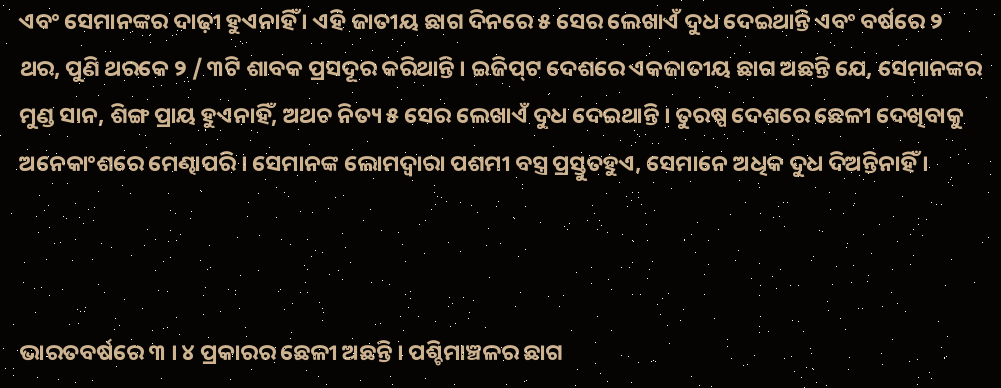ଏବଂ ସେମାନଙ୍କର ଦାଢ଼ୀ ହୁଏନାହିଁ । ଏହି ଜାତୀୟ ଛାଗ ଦିନରେ ୫ ସେର ଲେଖାଏଁ ଦୁଧ ଦେଇଥାନ୍ତି ଏବଂ ବର୍ଷରେ ୨ ଥର, ପୁଣି ଥରକେ ୨ / ୩ଟି ଶାବକ ପ୍ରସଦୂର କରିଥାନ୍ତି । ଇଜିପ୍‌ଟ ଦେଶରେ ଏକଜାତୀୟ ଛାଗ ଅଛନ୍ତି ଯେ, ସେମାନଙ୍କର ମୁଣ୍ଡ ସାନ, ଶିଙ୍ଗ ପ୍ରାୟ ହୁଏନାହିଁ, ଅଥଚ ନିତ୍ୟ ୫ ସେର ଲେଖାଏଁ ଦୁଧ ଦେଇଥାନ୍ତି । ତୁରଷ୍ପ ଦେଶରେ ଛେଳୀ ଦେଖିବାକୁ ଅନେକାଂଶରେ ମେଣ୍ଢାପରି । ସେମାନଙ୍କ ଲୋମଦ୍ୱାରା ପଶମୀ ବସ୍ତ୍ର ପ୍ରସ୍ତୁତହୁଏ, ସେମାନେ ଅଧିକ ଦୁଧ ଦିଅନ୍ତିନାହିଁ ।



ଭାରତବର୍ଷରେ ୩ । ୪ ପ୍ରକାରର ଛେଳୀ ଅଛନ୍ତି । ପଶ୍ଚିମାଞ୍ଚଳର ଛାଗ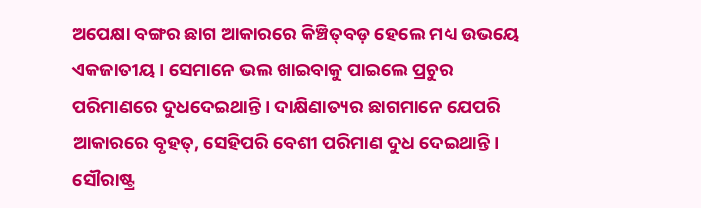ଅପେକ୍ଷା ବଙ୍ଗର ଛାଗ ଆକାରରେ କିଞ୍ଚିତ୍‌ବଡ଼ ହେଲେ ମଧ୍ୟ ଉଭୟେ ଏକଜାତୀୟ । ସେମାନେ ଭଲ ଖାଇବାକୁ ପାଇଲେ ପ୍ରଚୁର ପରିମାଣରେ ଦୁଧଦେଇଥାନ୍ତି । ଦାକ୍ଷିଣାତ୍ୟର ଛାଗମାନେ ଯେପରି ଆକାରରେ ବୃହତ୍‌, ସେହିପରି ବେଶୀ ପରିମାଣ ଦୁଧ ଦେଇଥାନ୍ତି । ସୌରାଷ୍ଟ୍ର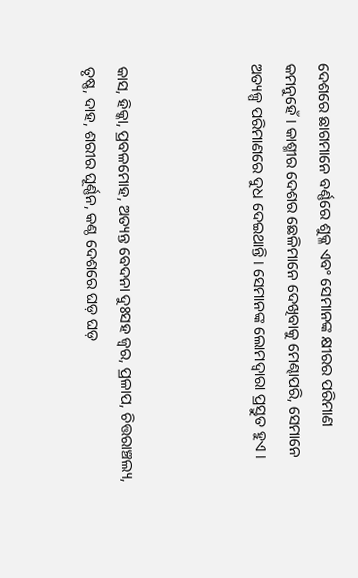ଦେଶରେ ଛାଗମାନେ ବର୍ଣ୍ଣରେ ଶୁକ୍ଳ ଏବଂ ସେମାନଙ୍କ କ୍ଷୀରର ପରିମାଣ କମନୁହେଁ । କାଶ୍ମୀର ଦେଶର ଛେଳିମାନେ ଦେଖିବାକୁ ମେଣ୍ଢାପରି, ସେମାନେ ଅତ୍ୟଳ୍ପ ପରିମାଣରେ ଦୁଧ ଦେଇଥାନ୍ତି । ସେମାନଙ୍କ ଲୋମଦ୍ୱାରା ପ୍ରସ୍ତୁତ ହୁଏ ।



କାସ, ହିକ୍କା, ପ୍ରବଳମୋହ, ଅତ୍ୟନ୍ତ ବେଦନା ଦୁଃସହ ଜ୍ୱର, ପ୍ରଳାପ, ଚିତ୍ତରାଞ୍ଚଲ୍ୟ, ତୃଷ୍ଣ, ଦାହ, ଶରୀର ଘୂର୍ଣ୍ଣନ, କଣ୍ଠ ଦେଶରେ ଘଡ଼ ଘଡ଼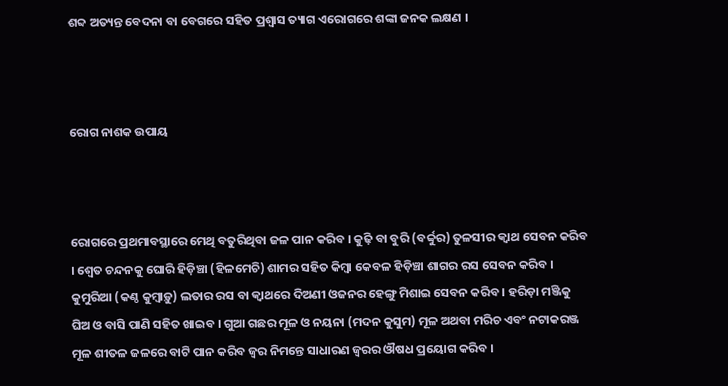ଶବ୍ଦ ଅତ୍ୟନ୍ତ ବେଦନା ବା ବେଗରେ ସହିତ ପ୍ରଶ୍ୱାସ ତ୍ୟାଗ ଏରୋଗରେ ଶଙ୍କା ଜନକ ଲକ୍ଷଣ ।



ରୋଗ ନାଶକ ଉପାୟ



ରୋଗରେ ପ୍ରଥମାବସ୍ଥାରେ ମେଥି ବତୁରିଥିବା ଜଳ ପାନ କରିବ । କୁଢ଼ି ବା ବୁରି (ବର୍ବ୍ବୁର) ତୁଳସୀର କ୍ୱାଥ ସେବନ କରିବ । ଶ୍ୱେତ ଚନ୍ଦନକୁ ଘୋରି ହିଡ଼ିଞ୍ଚା (ହିଳମେଚି) ଶାମର ସହିତ କିମ୍ୱା କେବଳ ହିଡ଼ିଞ୍ଚା ଶାଗର ରସ ସେବନ କରିବ । କୁମୁରିଆ (କଣ୍ଠ କୁମ୍ୱାଡ଼ୁ) ଲତାର ରସ ବା କ୍ୱାଥରେ ଦିଅଣୀ ଓଜନର ହେଙ୍ଗୁ ମିଶାଇ ସେବନ କରିବ । ହରିଡ଼ା ମଞ୍ଜିକୁ ଘିଅ ଓ ବାସି ପାଣି ସହିତ ଖାଇବ । ଗୁଆ ଗଛର ମୂଳ ଓ ନୟନା (ମଦନ କୁସୁମ) ମୂଳ ଅଥବା ମରିଚ ଏବଂ ନଟାକରଞ୍ଜ ମୂଳ ଶୀତଳ ଜଳରେ ବାଟି ପାନ କରିବ ଜ୍ୱର ନିମନ୍ତେ ସାଧାରଣ ଜ୍ୱରର ଔଷଧ ପ୍ରୟୋଗ କରିବ ।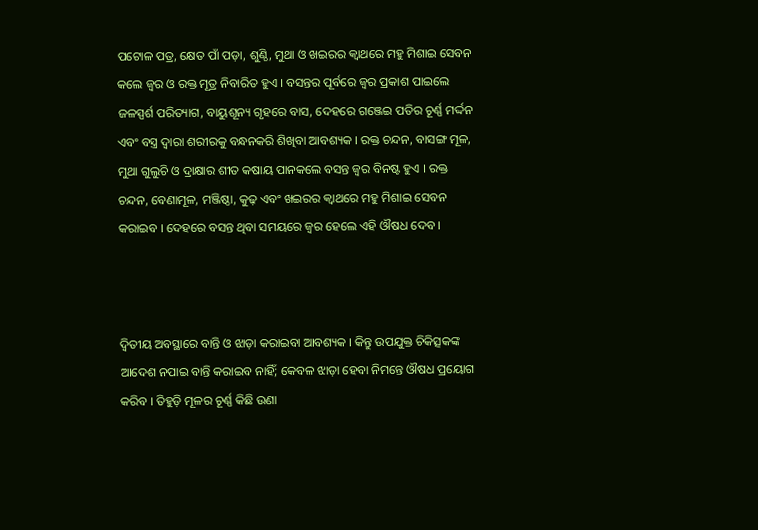ପଟୋଳ ପତ୍ର, କ୍ଷେତ ପାଁ ପଡ଼ା, ଶୁଣ୍ଠି, ମୁଥା ଓ ଖଇରର କ୍ୱାଥରେ ମହୁ ମିଶାଇ ସେବନ କଲେ ଜ୍ୱର ଓ ରକ୍ତ ମୂତ୍ର ନିବାରିତ ହୁଏ । ବସନ୍ତର ପୂର୍ବରେ ଜ୍ୱର ପ୍ରକାଶ ପାଇଲେ ଜଳସ୍ପର୍ଶ ପରିତ୍ୟାଗ, ବାୟୁଶୂନ୍ୟ ଗୃହରେ ବାସ, ଦେହରେ ଗଞ୍ଜେଇ ପତିର ଚୂର୍ଣ୍ଣ ମର୍ଦ୍ଦନ ଏବଂ ବସ୍ତ୍ର ଦ୍ୱାରା ଶରୀରକୁ ବନ୍ଧନକରି ଶିଖିବା ଆବଶ୍ୟକ । ରକ୍ତ ଚନ୍ଦନ, ବାସଙ୍ଗ ମୂଳ, ମୁଥା ଗୁଲୁଚି ଓ ଦ୍ରାକ୍ଷାର ଶୀତ କଷାୟ ପାନକଲେ ବସନ୍ତ ଜ୍ୱର ବିନଷ୍ଟ ହୁଏ । ରକ୍ତ ଚନ୍ଦନ, ବେଣାମୂଳ, ମଞ୍ଜିଷ୍ଠା, କୁଢ଼ ଏବଂ ଖଇରର କ୍ୱାଥରେ ମହୁ ମିଶାଇ ସେବନ କରାଇବ । ଦେହରେ ବସନ୍ତ ଥିବା ସମୟରେ ଜ୍ୱର ହେଲେ ଏହି ଔଷଧ ଦେବ ।



ଦ୍ୱିତୀୟ ଅବସ୍ଥାରେ ବାନ୍ତି ଓ ଝାଡ଼ା କରାଇବା ଆବଶ୍ୟକ । କିନ୍ତୁ ଉପଯୁକ୍ତ ଚିକିତ୍ସକଙ୍କ ଆଦେଶ ନପାଇ ବାନ୍ତି କରାଇବ ନାହିଁ; କେବଳ ଝାଡ଼ା ହେବା ନିମନ୍ତେ ଔଷଧ ପ୍ରୟୋଗ କରିବ । ତିହୁଡ଼ି ମୂଳର ଚୂର୍ଣ୍ଣ କିଛି ଉଣା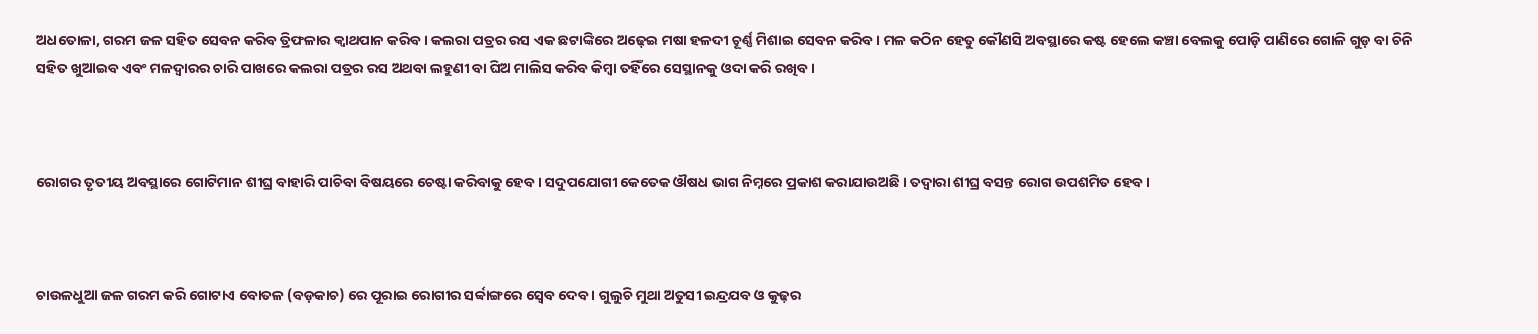ଅଧତୋଳା, ଗରମ ଜଳ ସହିତ ସେବନ କରିବ ତ୍ରିଫଳାର କ୍ୱାଥପାନ କରିବ । କଲରା ପତ୍ରର ରସ ଏକ ଛଟାଙ୍କିରେ ଅଢ଼େଇ ମଷା ହଳଦୀ ଚୂର୍ଣ୍ଣ ମିଶାଇ ସେବନ କରିବ । ମଳ କଠିନ ହେତୁ କୌଣସି ଅବସ୍ଥାରେ କଷ୍ଟ ହେଲେ କଞ୍ଚା ବେଲକୁ ପୋଡ଼ି ପାଣିରେ ଗୋଳି ଗୁଡ଼ ବା ଚିନି ସହିତ ଖୁଆଇବ ଏବଂ ମଳଦ୍ୱାରର ଚାରି ପାଖରେ କଲରା ପତ୍ରର ରସ ଅଥବା ଲହୁଣୀ ବା ଘିଅ ମାଲିସ କରିବ କିମ୍ୱା ତହିଁରେ ସେସ୍ଥାନକୁ ଓଦା କରି ରଖିବ ।



ରୋଗର ତୃତୀୟ ଅବସ୍ଥାରେ ଗୋଟିମାନ ଶୀଘ୍ର ବାହାରି ପାଚିବା ବିଷୟରେ ଚେଷ୍ଟା କରିବାକୁ ହେବ । ସଦୁପଯୋଗୀ କେତେକ ଔଷଧ ଭାଗ ନିମ୍ନରେ ପ୍ରକାଶ କରାଯାଉଅଛି । ତଦ୍ୱାରା ଶୀଘ୍ର ବସନ୍ତ ରୋଗ ଉପଶମିତ ହେବ ।



ଚାଉଳଧୁଆ ଜଳ ଗରମ କରି ଗୋଟାଏ ବୋତଳ (ବଡ଼କାଚ) ରେ ପୂରାଇ ରୋଗୀର ସର୍ବ୍ବାଙ୍ଗରେ ସ୍ୱେବ ଦେବ । ଗୁଲୁଚି ମୁଥା ଅତୁସୀ ଇନ୍ଦ୍ରଯବ ଓ କୁଢ଼ର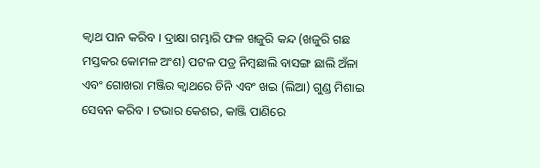କ୍ୱାଥ ପାନ କରିବ । ଦ୍ରାକ୍ଷା ଗମ୍ଭାରି ଫଳ ଖଜୁରି କନ୍ଦ (ଖଜୁରି ଗଛ ମସ୍ତକର କୋମଳ ଅଂଶ) ପଟଳ ପତ୍ର ନିମ୍ୱଛାଲି ବାସଙ୍ଗ ଛାଲି ଅଁଳା ଏବଂ ଗୋଖରା ମଞ୍ଜିର କ୍ୱାଥରେ ଚିନି ଏବଂ ଖଇ (ଲିଆ) ଗୁଣ୍ଡ ମିଶାଇ ସେବନ କରିବ । ଟଭାର କେଶର, କାଞ୍ଜି ପାଣିରେ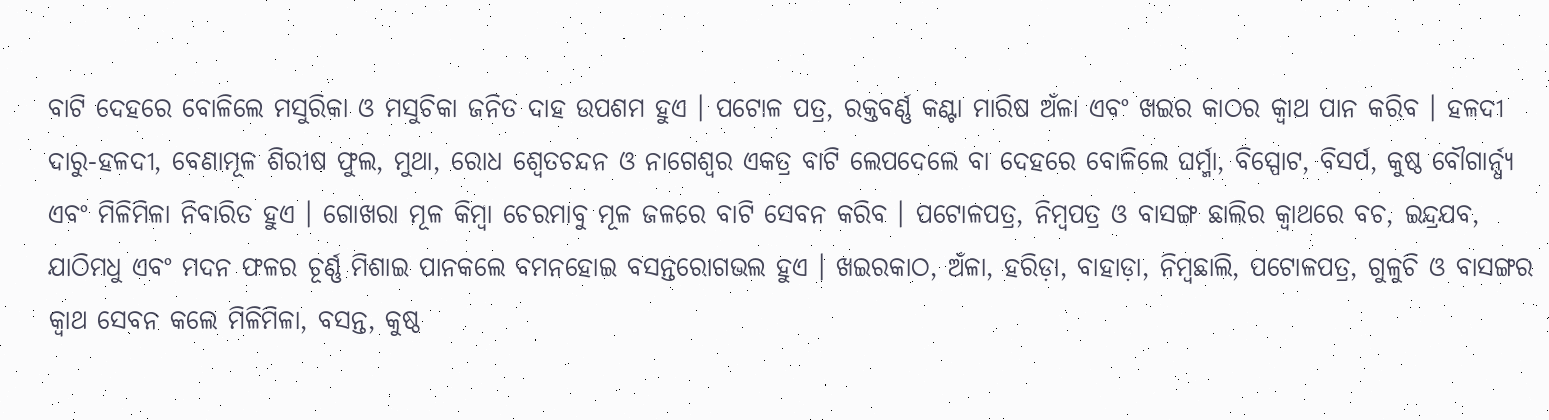ବାଟି ଦେହରେ ବୋଳିଲେ ମସୁରିକା ଓ ମସୁଚିକା ଜନିତ ଦାହ ଉପଶମ ହୁଏ । ପଟୋଳ ପତ୍ର, ରକ୍ତବର୍ଣ୍ଣ କଣ୍ଟା ମାରିଷ ଅଁଳା ଏବଂ ଖଇର କାଠର କ୍ୱାଥ ପାନ କରିବ । ହଳଦୀ ଦାରୁ-ହଳଦୀ, ବେଣାମୂଳ ଶିରୀଷ ଫୁଲ, ମୁଥା, ରୋଧ ଶ୍ୱେତଚନ୍ଦନ ଓ ନାଗେଶ୍ୱର ଏକତ୍ର ବାଟି ଲେପଦେଲେ ବା ଦେହରେ ବୋଳିଲେ ଘର୍ମ୍ମା, ବିସ୍ପୋଟ, ବିସର୍ପ, କୁଷ୍ଠ ବୌଗାର୍ନ୍ଧ୍ୟ ଏବଂ ମିଳିମିଳା ନିବାରିତ ହୁଏ । ଗୋଖରା ମୂଳ କିମ୍ୱା ଚେରମାବୁ ମୂଳ ଜଳରେ ବାଟି ସେବନ କରିବ । ପଟୋଳପତ୍ର, ନିମ୍ୱପତ୍ର ଓ ବାସଙ୍ଗ ଛାଲିର କ୍ୱାଥରେ ବଚ, ଇନ୍ଦ୍ରଯବ, ଯାଠିମଧୁ ଏବଂ ମଦନ ଫଳର ଚୂର୍ଣ୍ଣ ମିଶାଇ ପାନକଲେ ବମନହୋଇ ବସନ୍ତରୋଗଭଲ ହୁଏ । ଖଇରକାଠ, ଅଁଳା, ହରିଡ଼ା, ବାହାଡ଼ା, ନିମ୍ୱଛାଲି, ପଟୋଳପତ୍ର, ଗୁଳୁଚି ଓ ବାସଙ୍ଗର କ୍ୱାଥ ସେବନ କଲେ ମିଳିମିଳା, ବସନ୍ତ, କୁଷ୍ଠ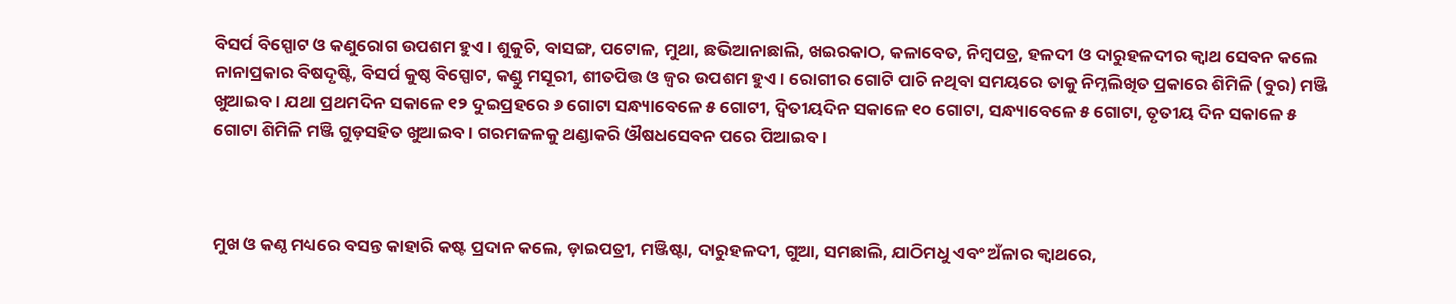ବିସର୍ପ ବିସ୍ପୋଟ ଓ କଣୁରୋଗ ଉପଶମ ହୁଏ । ଶୁକୁଚି, ବାସଙ୍ଗ, ପଟୋଳ, ମୁଥା, ଛଭିଆନାଛାଲି, ଖଇରକାଠ, କଳାବେତ, ନିମ୍ୱପତ୍ର, ହଳଦୀ ଓ ଦାରୁହଳଦୀର କ୍ୱାଥ ସେବନ କଲେ ନାନାପ୍ରକାର ବିଷଦୃଷ୍ଟି, ବିସର୍ପ କୁଷ୍ଠ ବିସ୍ପୋଟ, କଣ୍ଡୁ ମସୂରୀ, ଶୀତପିତ୍ତ ଓ ଜ୍ୱର ଉପଶମ ହୁଏ । ରୋଗୀର ଗୋଟି ପାଚି ନଥିବା ସମୟରେ ତାକୁ ନିମ୍ନଲିଖିତ ପ୍ରକାରେ ଶିମିଳି (ବୁର) ମଞ୍ଜି ଖୁଆଇବ । ଯଥା ପ୍ରଥମଦିନ ସକାଳେ ୧୨ ଦୁଇପ୍ରହରେ ୬ ଗୋଟା ସନ୍ଧ୍ୟାବେଳେ ୫ ଗୋଟୀ, ଦ୍ୱିତୀୟଦିନ ସକାଳେ ୧୦ ଗୋଟା, ସନ୍ଧ୍ୟାବେଳେ ୫ ଗୋଟା, ତୃତୀୟ ଦିନ ସକାଳେ ୫ ଗୋଟା ଶିମିଳି ମଞ୍ଜି ଗୁଡ଼ସହିତ ଖୁଆଇବ । ଗରମଜଳକୁ ଥଣ୍ଡାକରି ଔଷଧସେବନ ପରେ ପିଆଇବ ।



ମୁଖ ଓ କଣ୍ଠ ମଧ୍ୟରେ ବସନ୍ତ କାହାରି କଷ୍ଟ ପ୍ରଦାନ କଲେ, ଡ଼ାଇପତ୍ରୀ, ମଞ୍ଜିଷ୍ଟା, ଦାରୁହଳଦୀ, ଗୁଆ, ସମଛାଲି, ଯାଠିମଧୁ ଏବଂ ଅଁଳାର କ୍ୱାଥରେ,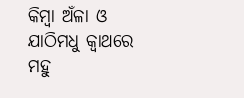କିମ୍ୱା ଅଁଳା ଓ ଯାଠିମଧୁ କ୍ୱାଥରେ ମହୁ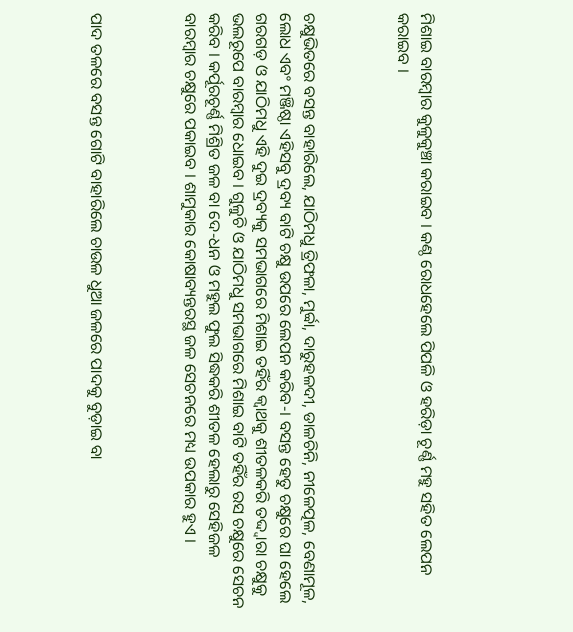ମିଶାଇ ବାରମ୍ୱାର କୁଳୁକୁଞ୍ଚା କରାଇବ । କଣ୍ଠ ରୋଧହେଲେ ପିପଳି ଓ ହରିଡ଼ା ଚୂର୍ଣ୍ଣ ମହୁ ସହିତ ଲେପନ କରାଇବ ।



ଚକ୍ଷୁଭିତରେ ବସନ୍ତ ବାହାରିଲେ, ଯାଠିମଧୁ ତ୍ରିଫଳା, ମୁର୍ବ୍ବା, ଦାରୁହଳଦୀ, ଡାଳଚିନି, ନୀଳେତ୍ପଳ, ବେଣାମୂଳ, ଲୋଧ ଏବଂ ମଞ୍ଜିଷ୍ଠା ଏହିସବୁ ଦ୍ରବ୍ୟ ବାଟି ଚକ୍ଷୁ ଉପରେ ଲେପନ କରିବ-। ବସନ୍ତ ହେତୁ ଚକ୍ଷୁରେ ଘା ହେଲେ ଗରଗଡ଼ ଓ ଯାଠିମଧୁ ଏହି ଦୁଇ ଦ୍ରବ୍ୟକୁ ସମଭାଗରେ ମିଶାଇ ତହିଁର କ୍ୱାଥକୁ ଶୀତଳକରି ତଦ୍ଦ୍ୱାରା ଚକ୍ଷୁକୁ ଭଲରୂପେ ବାରମ୍ୱାର ଧୋଇବ । ଗୁଳୁଚି ଓ ଯାଠିମଧୁ ସମଭାଗରେ ମିଶାଇ ବାଟି ତହିଁର ରସ ଚକ୍ଷୁରେ ସେଚନ କରିବ । କର୍ପୂରଚୂର୍ଣ୍ଣ ମିଶ୍ରିତ ଜଳ ବା ଦେ-ଧନ ଓ ମହୁଲ ଫୁଲ ସିଦ୍ଧକରି ଶୀତଳ ହେଲାରୁ ସେହିଜଳ ବାରମ୍ୱାର ଚକ୍ଷୁରେ ପକାଇବ । ଶାମୁକାର କୋଷାବ୍ୟନ୍ତରସ୍ଥ ଜଳ ସେଚନରେ ମଧ୍ୟ ଉପକାର ହୁଏ ।



ପାଦ ତଳରେ ବସନ୍ତ ଗୋଟି ବାହାରିଲେ ଚାଉଳ ଧୁଆ ଜଳରେ ପାଦକୁ ବୁଡ଼ାଇ ବା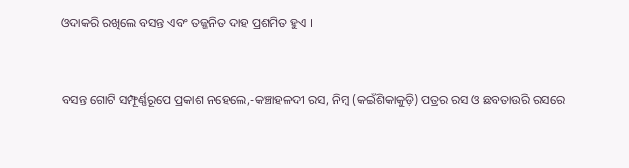ଓଦାକରି ରଖିଲେ ବସନ୍ତ ଏବଂ ତଜ୍ଜନିତ ଦାହ ପ୍ରଶମିତ ହୁଏ ।



ବସନ୍ତ ଗୋଟି ସମ୍ଫୂର୍ଣ୍ଣରୂପେ ପ୍ରକାଶ ନହେଲେ,-କଞ୍ଚାହଳଦୀ ରସ, ନିମ୍ୱ (କଇଁଶିକାକୁଡ଼ି) ପତ୍ରର ରସ ଓ ଛବତାଉରି ରସରେ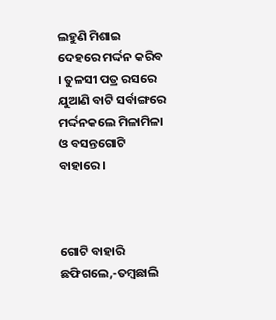ଲହୁଣି ମିଶାଇ ଦେହରେ ମର୍ଦ୍ଦନ କରିବ । ତୁଳସୀ ପତ୍ର ରସରେ ଯୁଆଣି ବାଟି ସର୍ବାଙ୍ଗରେ ମର୍ଦ୍ଦନକଲେ ମିଳାମିଳା ଓ ବସନ୍ତଗୋଟି ବାହାରେ ।



ଗୋଟି ବାହାରି ଛଫିଗଲେ,-ତମ୍ୱଛାଲି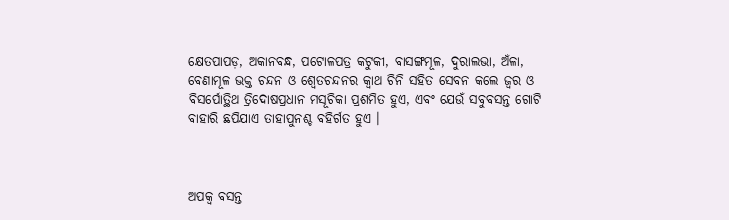କ୍ଷେତପାପଡ଼, ଅକାନବନ୍ଧ, ପଟୋଳପତ୍ର କଟୁକୀ, ବାସଙ୍ଗମୂଳ, ଦୁରାଲଭା, ଅଁଳା, ବେଣାମୂଳ ଭକ୍ତ ଚନ୍ଦନ ଓ ଶ୍ୱେତଚନ୍ଦନର କ୍ୱାଥ ଚିନି ସହିତ ସେବନ କଲେ ଜ୍ୱର ଓ ବିସର୍ପୋତ୍ଥିଥ ତ୍ରିଦୋଷପ୍ରଧାନ ମସୂଚିକା ପ୍ରଶମିତ ହୁଏ, ଏବଂ ଯେଉଁ ସବୁବସନ୍ତ ଗୋଟି ବାହାରି ଛପିଯାଏ ତାହାପୁନଶ୍ଚ ବହିର୍ଗତ ହୁଏ ।



ଅପକ୍ୱ ବସନ୍ତ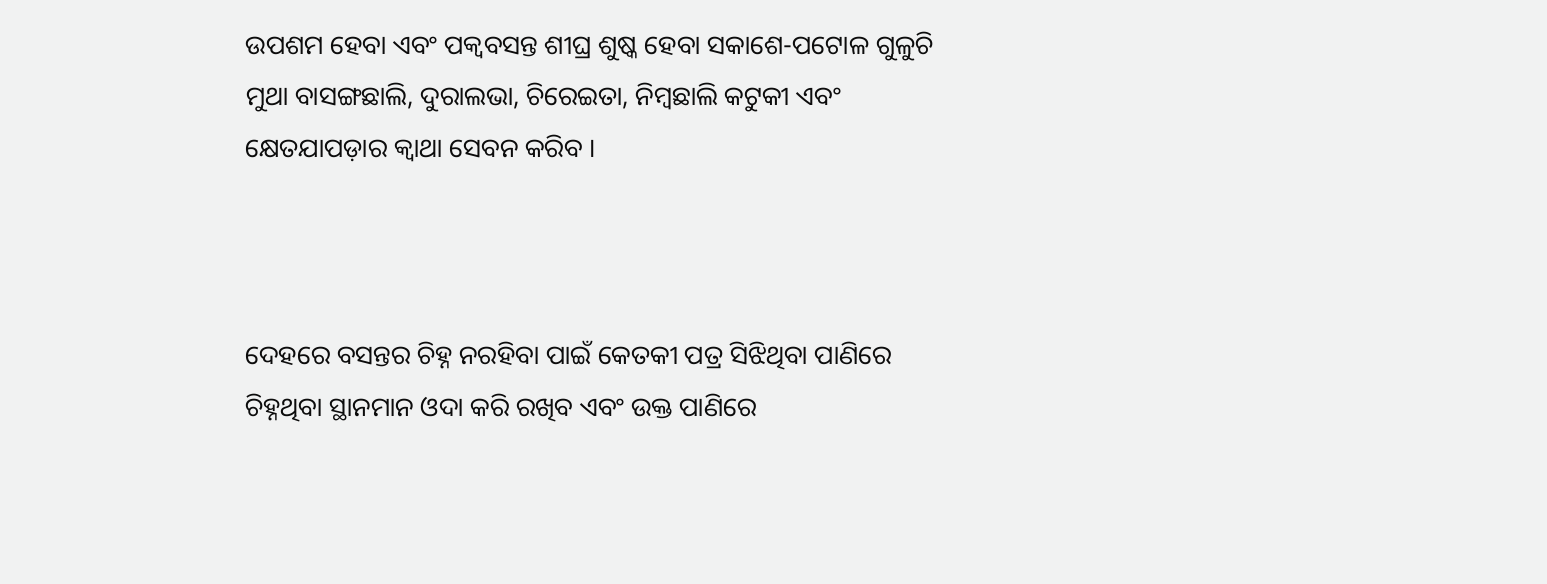ଉପଶମ ହେବା ଏବଂ ପକ୍ୱବସନ୍ତ ଶୀଘ୍ର ଶୁଷ୍କ ହେବା ସକାଶେ-ପଟୋଳ ଗୁଳୁଚି ମୁଥା ବାସଙ୍ଗଛାଲି, ଦୁରାଲଭା, ଚିରେଇତା, ନିମ୍ୱଛାଲି କଟୁକୀ ଏବଂ କ୍ଷେତଯାପଡ଼ାର କ୍ୱାଥା ସେବନ କରିବ ।



ଦେହରେ ବସନ୍ତର ଚିହ୍ନ ନରହିବା ପାଇଁ କେତକୀ ପତ୍ର ସିଝିଥିବା ପାଣିରେ ଚିହ୍ନଥିବା ସ୍ଥାନମାନ ଓଦା କରି ରଖିବ ଏବଂ ଉକ୍ତ ପାଣିରେ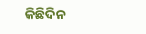କିଛିଦିନ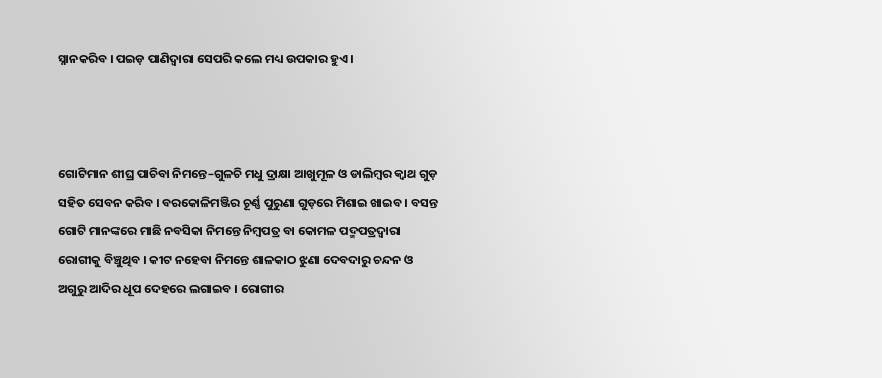ସ୍ନାନକରିବ । ପଇଡ଼ ପାଣିଦ୍ୱାରା ସେପରି କଲେ ମଧ୍ୟ ଉପକାର ହୁଏ ।



ଗୋଟିମାନ ଶୀଘ୍ର ପାଚିବା ନିମନ୍ତେ–ଗୁଳଚି ମଧୁ ଦ୍ରାକ୍ଷା ଆଖୁମୂଳ ଓ ଡାଲିମ୍ୱର କ୍ୱାଥ ଗୁଡ଼ ସହିତ ସେବନ କରିବ । ବରକୋଳିମଞ୍ଜିର ଚୂର୍ଣ୍ଣ ପୁରୁଣା ଗୁଡ଼ରେ ମିଶାଇ ଖାଇବ । ବସନ୍ତ ଗୋଟି ମାନଙ୍କରେ ମାଛି ନବସିକା ନିମନ୍ତେ ନିମ୍ୱପତ୍ର ବା କୋମଳ ପଦ୍ମପତ୍ରଦ୍ୱାରା ରୋଗୀକୁ ବିଞ୍ଚୁଥିବ । କୀଟ ନହେବା ନିମନ୍ତେ ଶାଳକାଠ ଝୁଣା ଦେବଦାରୁ ଚନ୍ଦନ ଓ ଅଗୁରୁ ଆଦିର ଧୂପ ଦେହରେ ଲଗାଇବ । ରୋଗୀର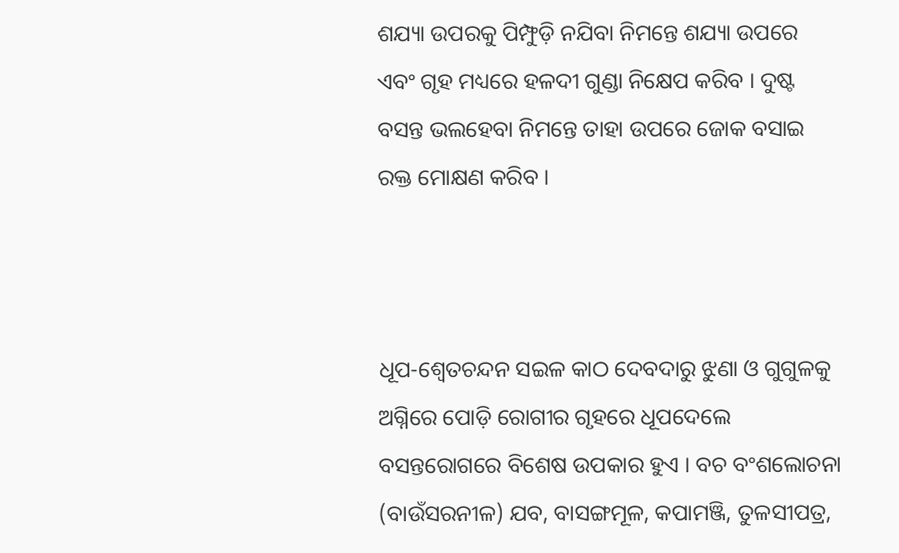ଶଯ୍ୟା ଉପରକୁ ପିମ୍ଫୁଡ଼ି ନଯିବା ନିମନ୍ତେ ଶଯ୍ୟା ଉପରେ ଏବଂ ଗୃହ ମଧ୍ୟରେ ହଳଦୀ ଗୁଣ୍ଡା ନିକ୍ଷେପ କରିବ । ଦୁଷ୍ଟ ବସନ୍ତ ଭଲହେବା ନିମନ୍ତେ ତାହା ଉପରେ ଜୋକ ବସାଇ ରକ୍ତ ମୋକ୍ଷଣ କରିବ ।



ଧୂପ-ଶ୍ୱେତଚନ୍ଦନ ସଇଳ କାଠ ଦେବଦାରୁ ଝୁଣା ଓ ଗୁଗୁଳକୁ ଅଗ୍ନିରେ ପୋଡ଼ି ରୋଗୀର ଗୃହରେ ଧୂପଦେଲେ ବସନ୍ତରୋଗରେ ବିଶେଷ ଉପକାର ହୁଏ । ବଚ ବଂଶଲୋଚନା (ବାଉଁସରନୀଳ) ଯବ, ବାସଙ୍ଗମୂଳ, କପାମଞ୍ଜି, ତୁଳସୀପତ୍ର,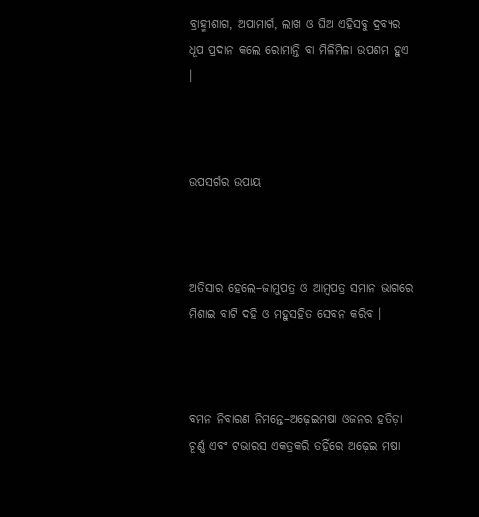ବ୍ରାହ୍ମୀଶାଗ, ଅପାମାର୍ଗ, ଲାଖ ଓ ଘିଅ ଏହିସବୁ ଦ୍ରବ୍ୟର ଧୂପ ପ୍ରଦାନ କଲେ ରୋମାନ୍ତି ବା ମିଳିମିଳା ଉପଶମ ହୁଏ ।



ଉପସର୍ଗର ଉପାୟ



ଅତିସାର ହେଲେ–ଜାମୁପତ୍ର ଓ ଆମ୍ୱପତ୍ର ସମାନ ଭାଗରେ ମିଶାଇ ବାଟି ଦହି ଓ ମହୁସହିତ ସେବନ କରିବ ।



ବମନ ନିବାରଣ ନିମନ୍ତେ–ଅଢ଼େଇମଷା ଓଜନର ହତିଡ଼ା ଚୂର୍ଣ୍ଣ ଏବଂ ଟଭାରସ ଏକତ୍ରକରି ତହିଁରେ ଅଢ଼େଇ ମଷା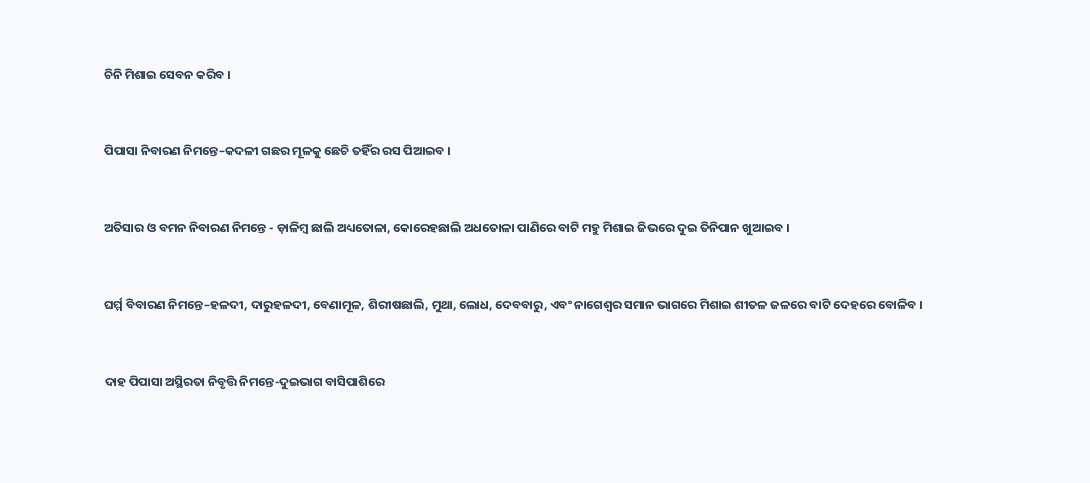ଚିନି ମିଶାଇ ସେବନ କରିବ ।



ପିପାସା ନିବାରଣ ନିମନ୍ତେ–କଦଳୀ ଗଛର ମୂଳକୁ ଛେଚି ତହିଁର ରସ ପିଆଇବ ।



ଅତିସାର ଓ ବମନ ନିବାରଣ ନିମନ୍ତେ - ଡ଼ାଳିମ୍ୱ ଛାଲି ଅଧ୍ୟତୋଳା, କୋରେହଛାଲି ଅଧତୋଳା ପାଣିରେ ବାଟି ମହୁ ମିଶାଇ ଜିଭରେ ଦୁଇ ତିନିପାନ ଖୁଆଇବ ।



ଘର୍ମ୍ମ ବିବାରଣ ନିମନ୍ତେ–ହଳଦୀ, ଦାରୁହଳଦୀ, ବେଣାମୂଳ, ଶିରୀଷଛାଲି, ମୁଥା, ଲୋଧ, ଦେବବାରୁ, ଏବଂ ନାଗେଶ୍ୱର ସମାନ ଭାଗରେ ମିଶାଇ ଶୀତଳ ଜଳରେ ବାଟି ଦେହରେ ବୋଳିବ ।



ଦାହ ପିପାସା ଅସ୍ଥିରତା ନିବୃତ୍ତି ନିମନ୍ତେ-ଦୁଇଭାଗ ବାସିପାଶିରେ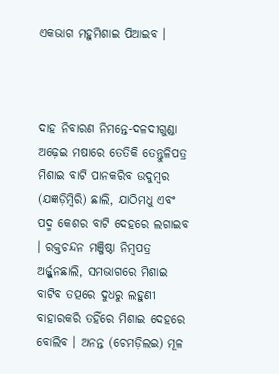ଏକଭାଗ ମହୁମିଶାଇ ପିଆଇବ ।



ଦାହ ନିବାରଣ ନିମନ୍ତେ-ଦଳଦୀଗୁଣ୍ଡା ଅଢ଼େଇ ମଷାରେ ତେତିକି ତେନ୍ତୁଳିପତ୍ର ମିଶାଇ ବାଟି ପାନକରିବ ଉଦୁମ୍ୱର (ଯଜ୍ଞଡ଼ିମ୍ୱିରି) ଛାଲି, ଯାଠିମଧୁ ଏବଂ ପଦ୍ମ କେଶର ବାଟି ଦେହରେ ଲଗାଇବ । ରକ୍ତଚନ୍ଦନ ମଞ୍ଜିଷ୍ଠା ନିମ୍ୱପତ୍ର ଅର୍ଜ୍ଜୁନଛାଲି, ସମଭାଗରେ ମିଶାଇ ବାଟିବ ତତ୍ପରେ ଦୁଧରୁ ଲହୁଣୀ ବାହାରକରି ତହିଁରେ ମିଶାଇ ଦେହରେ ବୋଲିବ । ଅନନ୍ତ (ଚେମଡ଼ିଲଇ) ମୂଳ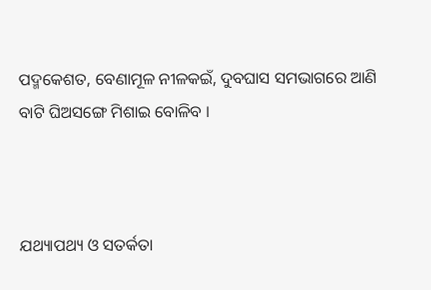ପଦ୍ମକେଶତ, ବେଣାମୂଳ ନୀଳକଇଁ, ଦୁବଘାସ ସମଭାଗରେ ଆଣି ବାଟି ଘିଅସଙ୍ଗେ ମିଶାଇ ବୋଳିବ ।



ଯଥ୍ୟାପଥ୍ୟ ଓ ସତର୍କତା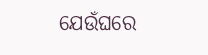ଯେଉଁଘରେ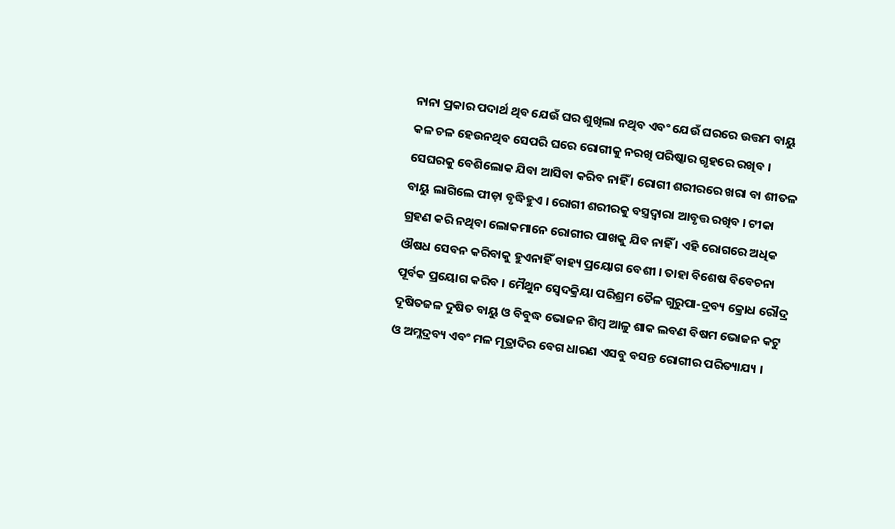ନାନା ପ୍ରକାର ପଦାର୍ଥ ଥିବ ଯେଉଁ ଘର ଶୁଖିଲା ନଥିବ ଏବଂ ଯେଉଁ ଘରରେ ଉତ୍ତମ ବାୟୁ କଳ ଚଳ ହେଉନଥିବ ସେପରି ଘରେ ରୋଗୀକୁ ନରଖି ପରିଷ୍କାର ଗୃହରେ ରଖିବ । ସେଘରକୁ ବେଶିଲୋକ ଯିବା ଆସିବା କରିବ ନାହିଁ । ରୋଗୀ ଶରୀରରେ ଖରା ବା ଶୀତଳ ବାୟୁ ଲାଗିଲେ ପୀଡ଼ା ବୃଦ୍ଧିହୁଏ । ରୋଗୀ ଶରୀରକୁ ବସ୍ତ୍ରଦ୍ୱାରା ଆବୃତ୍ତ ରଖିବ । ଟୀକା ଗ୍ରହଣ କରି ନଥିବା ଲୋକମାନେ ରୋଗୀର ପାଖକୁ ଯିବ ନାହିଁ । ଏହି ରୋଗରେ ଅଧିକ ଔଷଧ ସେବନ କରିବାକୁ ହୁଏନାହିଁ ବାହ୍ୟ ପ୍ରୟୋଗ ବେଶୀ । ତାହା ବିଶେଷ ବିବେଚନା ପୂର୍ବକ ପ୍ରୟୋଗ କରିବ । ମୈଥୁନ ସ୍ୱେଦକ୍ରିୟା ପରିଶ୍ରମ ତୈଳ ଗୁରୁପା-ଦ୍ରବ୍ୟ କ୍ରୋଧ ରୌଦ୍ର ଦୂଷିତଜଳ ଦୁଷିତ ବାୟୁ ଓ ବିବୁଦ୍ଧ ଭୋଜନ ଶିମ୍ୱ ଆଳୁ ଶାକ ଲବଣ ବିଷମ ଭୋଜନ କଟୁ ଓ ଅମ୍ଳଦ୍ରବ୍ୟ ଏବଂ ମଳ ମୂତ୍ରାଦିର ବେଗ ଧାରଣ ଏସବୁ ବସନ୍ତ ରୋଗୀର ପରିତ୍ୟାଯ୍ୟ ।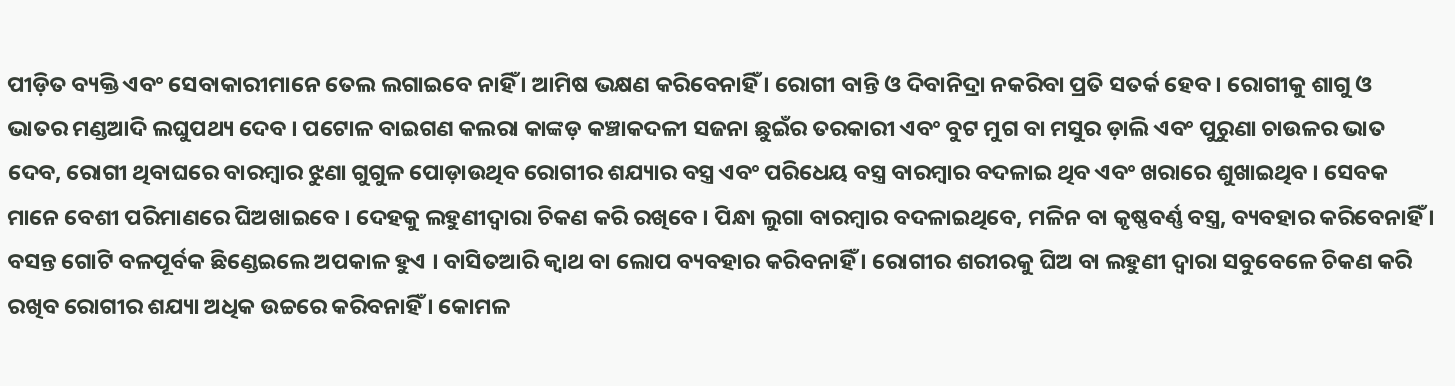ପୀଡ଼ିତ ବ୍ୟକ୍ତି ଏବଂ ସେବାକାରୀମାନେ ତେଲ ଲଗାଇବେ ନାହିଁ । ଆମିଷ ଭକ୍ଷଣ କରିବେନାହିଁ । ରୋଗୀ ବାନ୍ତି ଓ ଦିବାନିଦ୍ରା ନକରିବା ପ୍ରତି ସତର୍କ ହେବ । ରୋଗୀକୁ ଶାଗୁ ଓ ଭାତର ମଣ୍ଡଆଦି ଲଘୁପଥ୍ୟ ଦେବ । ପଟୋଳ ବାଇଗଣ କଲରା କାଙ୍କଡ଼ କଞ୍ଚାକଦଳୀ ସଜନା ଛୁଇଁର ତରକାରୀ ଏବଂ ବୁଟ ମୁଗ ବା ମସୁର ଡ଼ାଲି ଏବଂ ପୁରୁଣା ଚାଉଳର ଭାତ ଦେବ, ରୋଗୀ ଥିବାଘରେ ବାରମ୍ୱାର ଝୁଣା ଗୁଗୁଳ ପୋଡ଼ାଉଥିବ ରୋଗୀର ଶଯ୍ୟାର ବସ୍ତ୍ର ଏବଂ ପରିଧେୟ ବସ୍ତ୍ର ବାରମ୍ୱାର ବଦଳାଇ ଥିବ ଏବଂ ଖରାରେ ଶୁଖାଇଥିବ । ସେବକ ମାନେ ବେଶୀ ପରିମାଣରେ ଘିଅଖାଇବେ । ଦେହକୁ ଲହୁଣୀଦ୍ୱାରା ଚିକଣ କରି ରଖିବେ । ପିନ୍ଧା ଲୁଗା ବାରମ୍ୱାର ବଦଳାଇଥିବେ, ମଳିନ ବା କୃଷ୍ଣବର୍ଣ୍ଣ ବସ୍ତ୍ର, ବ୍ୟବହାର କରିବେନାହିଁ । ବସନ୍ତ ଗୋଟି ବଳପୂର୍ବକ ଛିଣ୍ଡେଇଲେ ଅପକାଳ ହୁଏ । ବାସିତଆରି କ୍ୱାଥ ବା ଲୋପ ବ୍ୟବହାର କରିବନାହିଁ । ରୋଗୀର ଶରୀରକୁ ଘିଅ ବା ଲହୁଣୀ ଦ୍ୱାରା ସବୁବେଳେ ଚିକଣ କରି ରଖିବ ରୋଗୀର ଶଯ୍ୟା ଅଧିକ ଉଚ୍ଚରେ କରିବନାହିଁ । କୋମଳ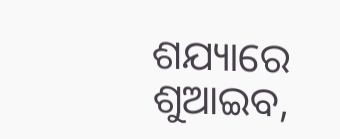ଶଯ୍ୟାରେ ଶୁଆଇବ,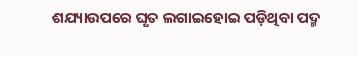ଶଯ୍ୟାଉପରେ ଘୃତ ଲଗାଇହୋଇ ପଡ଼ିଥିବା ପଦ୍ମ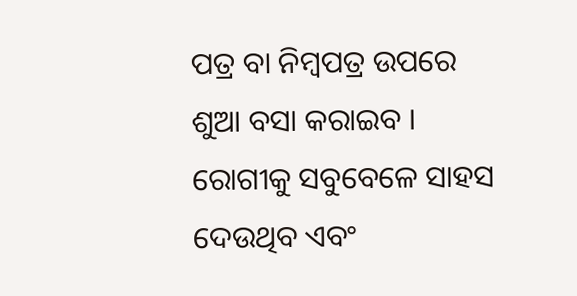ପତ୍ର ବା ନିମ୍ୱପତ୍ର ଉପରେ ଶୁଆ ବସା କରାଇବ । ରୋଗୀକୁ ସବୁବେଳେ ସାହସ ଦେଉଥିବ ଏବଂ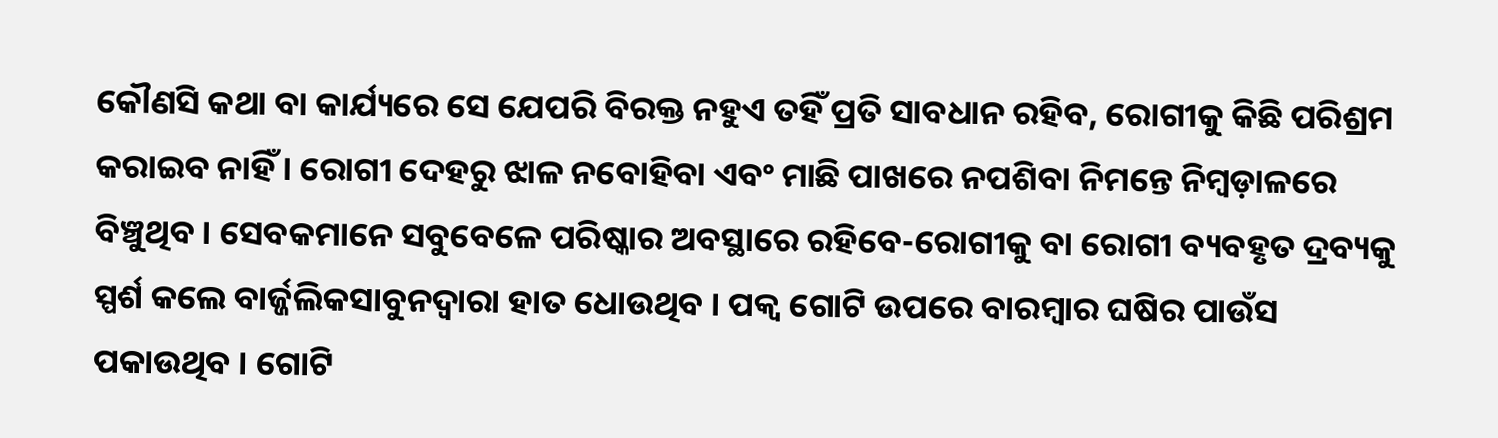କୌଣସି କଥା ବା କାର୍ଯ୍ୟରେ ସେ ଯେପରି ବିରକ୍ତ ନହୁଏ ତହିଁ ପ୍ରତି ସାବଧାନ ରହିବ, ରୋଗୀକୁ କିଛି ପରିଶ୍ରମ କରାଇବ ନାହିଁ । ରୋଗୀ ଦେହରୁ ଝାଳ ନବୋହିବା ଏବଂ ମାଛି ପାଖରେ ନପଶିବା ନିମନ୍ତେ ନିମ୍ୱଡ଼ାଳରେ ବିଞ୍ଚୁଥିବ । ସେବକମାନେ ସବୁବେଳେ ପରିଷ୍କାର ଅବସ୍ଥାରେ ରହିବେ-ରୋଗୀକୁ ବା ରୋଗୀ ବ୍ୟବହୃତ ଦ୍ରବ୍ୟକୁ ସ୍ପର୍ଶ କଲେ ବାର୍ଜ୍ଜଲିକସାବୁନଦ୍ୱାରା ହାତ ଧୋଉଥିବ । ପକ୍ୱ ଗୋଟି ଉପରେ ବାରମ୍ୱାର ଘଷିର ପାଉଁସ ପକାଉଥିବ । ଗୋଟି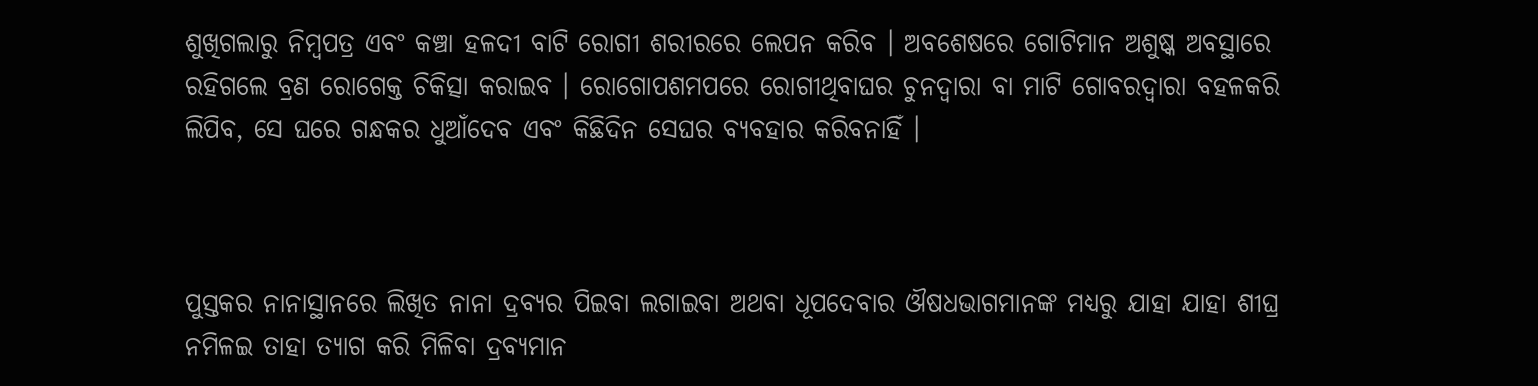ଶୁଖିଗଲାରୁ ନିମ୍ୱପତ୍ର ଏବଂ କଞ୍ଚା ହଳଦୀ ବାଟି ରୋଗୀ ଶରୀରରେ ଲେପନ କରିବ । ଅବଶେଷରେ ଗୋଟିମାନ ଅଶୁଷ୍କ ଅବସ୍ଥାରେ ରହିଗଲେ ବ୍ରଣ ରୋଗେକ୍ତ ଚିକିତ୍ସା କରାଇବ । ରୋଗୋପଶମପରେ ରୋଗୀଥିବାଘର ଚୁନଦ୍ୱାରା ବା ମାଟି ଗୋବରଦ୍ୱାରା ବହଳକରି ଲିପିବ, ସେ ଘରେ ଗନ୍ଧକର ଧୁଆଁଦେବ ଏବଂ କିଛିଦିନ ସେଘର ବ୍ୟବହାର କରିବନାହିଁ ।



ପୁସ୍ତକର ନାନାସ୍ଥାନରେ ଲିଖିତ ନାନା ଦ୍ରବ୍ୟର ପିଇବା ଲଗାଇବା ଅଥବା ଧୂପଦେବାର ଔଷଧଭାଗମାନଙ୍କ ମଧ୍ୟରୁ ଯାହା ଯାହା ଶୀଘ୍ର ନମିଳଇ ତାହା ତ୍ୟାଗ କରି ମିଳିବା ଦ୍ରବ୍ୟମାନ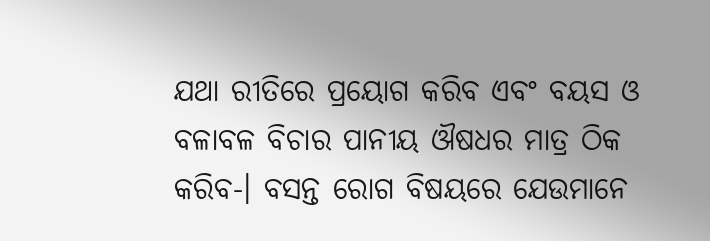ଯଥା ରୀତିରେ ପ୍ରୟୋଗ କରିବ ଏବଂ ବୟସ ଓ ବଳାବଳ ବିଚାର ପାନୀୟ ଔଷଧର ମାତ୍ର ଠିକ କରିବ-। ବସନ୍ତ ରୋଗ ବିଷୟରେ ଯେଉମାନେ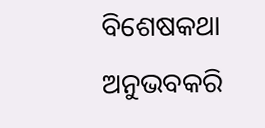ବିଶେଷକଥା ଅନୁଭବକରି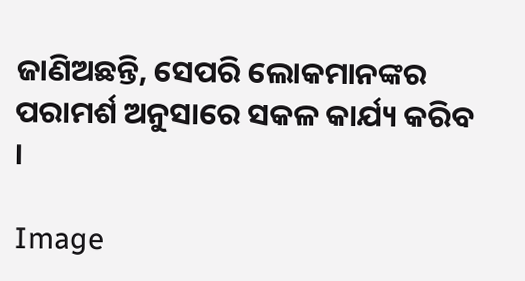ଜାଣିଅଛନ୍ତି, ସେପରି ଲୋକମାନଙ୍କର ପରାମର୍ଶ ଅନୁସାରେ ସକଳ କାର୍ଯ୍ୟ କରିବ ।

Image